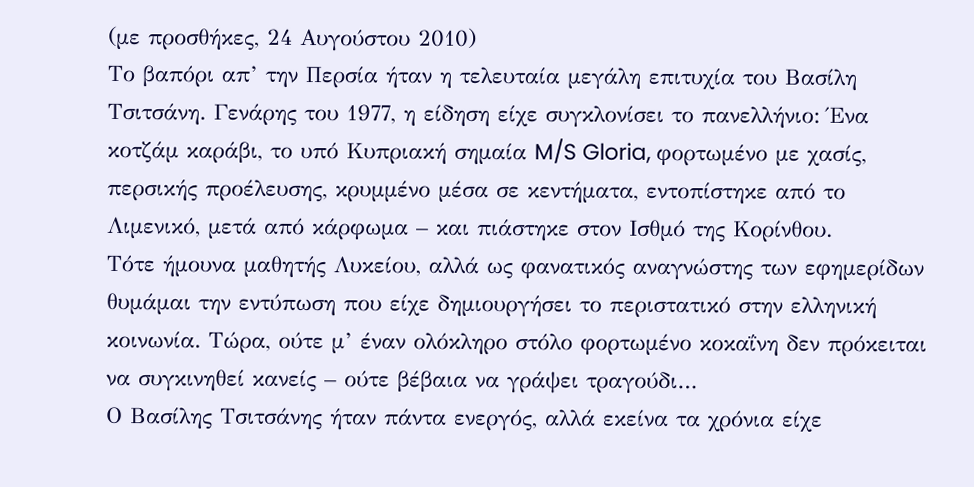(με προσθήκες, 24 Αυγούστου 2010)
Το βαπόρι απ’ την Περσία ήταν η τελευταία μεγάλη επιτυχία του Βασίλη Τσιτσάνη. Γενάρης του 1977, η είδηση είχε συγκλονίσει το πανελλήνιο: Ένα κοτζάμ καράβι, το υπό Κυπριακή σημαία M/S Gloria, φορτωμένο με χασίς, περσικής προέλευσης, κρυμμένο μέσα σε κεντήματα, εντοπίστηκε από το Λιμενικό, μετά από κάρφωμα – και πιάστηκε στον Ισθμό της Κορίνθου.
Τότε ήμουνα μαθητής Λυκείου, αλλά ως φανατικός αναγνώστης των εφημερίδων θυμάμαι την εντύπωση που είχε δημιουργήσει το περιστατικό στην ελληνική κοινωνία. Τώρα, ούτε μ’ έναν ολόκληρο στόλο φορτωμένο κοκαΐνη δεν πρόκειται να συγκινηθεί κανείς – ούτε βέβαια να γράψει τραγούδι…
Ο Βασίλης Τσιτσάνης ήταν πάντα ενεργός, αλλά εκείνα τα χρόνια είχε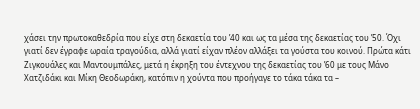χάσει την πρωτοκαθεδρία που είχε στη δεκαετία του ’40 και ως τα μέσα της δεκαετίας του ’50. Όχι γιατί δεν έγραφε ωραία τραγούδια, αλλά γιατί είχαν πλέον αλλάξει τα γούστα του κοινού. Πρώτα κάτι Ζιγκουάλες και Μαντουμπάλες, μετά η έκρηξη του έντεχνου της δεκαετίας του ’60 με τους Μάνο Χατζιδάκι και Μίκη Θεοδωράκη, κατόπιν η χούντα που προήγαγε το τάκα τάκα τα –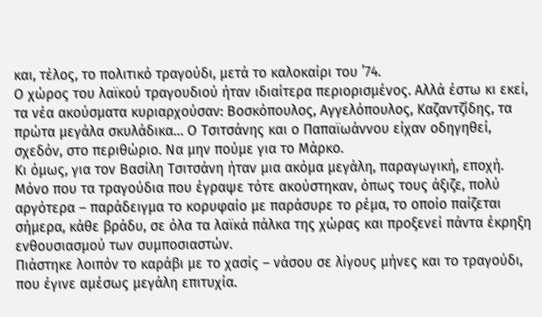και, τέλος, το πολιτικό τραγούδι, μετά το καλοκαίρι του ’74.
Ο χώρος του λαϊκού τραγουδιού ήταν ιδιαίτερα περιορισμένος. Αλλά έστω κι εκεί, τα νέα ακούσματα κυριαρχούσαν: Βοσκόπουλος, Αγγελόπουλος, Καζαντζίδης, τα πρώτα μεγάλα σκυλάδικα… Ο Τσιτσάνης και ο Παπαϊωάννου είχαν οδηγηθεί, σχεδόν, στο περιθώριο. Να μην πούμε για το Μάρκο.
Κι όμως, για τον Βασίλη Τσιτσάνη ήταν μια ακόμα μεγάλη, παραγωγική, εποχή. Μόνο που τα τραγούδια που έγραψε τότε ακούστηκαν, όπως τους άξιζε, πολύ αργότερα – παράδειγμα το κορυφαίο με παράσυρε το ρέμα, το οποίο παίζεται σήμερα, κάθε βράδυ, σε όλα τα λαϊκά πάλκα της χώρας και προξενεί πάντα έκρηξη ενθουσιασμού των συμποσιαστών.
Πιάστηκε λοιπόν το καράβι με το χασίς – νάσου σε λίγους μήνες και το τραγούδι, που έγινε αμέσως μεγάλη επιτυχία.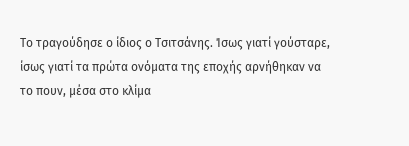Το τραγούδησε ο ίδιος ο Τσιτσάνης. Ίσως γιατί γούσταρε, ίσως γιατί τα πρώτα ονόματα της εποχής αρνήθηκαν να το πουν, μέσα στο κλίμα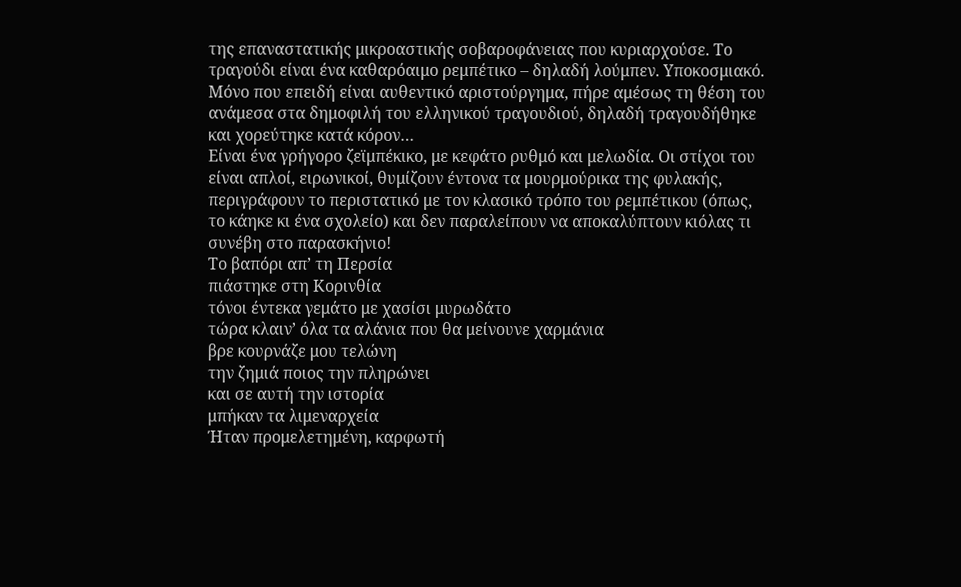της επαναστατικής μικροαστικής σοβαροφάνειας που κυριαρχούσε. Το τραγούδι είναι ένα καθαρόαιμο ρεμπέτικο – δηλαδή λούμπεν. Υποκοσμιακό. Μόνο που επειδή είναι αυθεντικό αριστούργημα, πήρε αμέσως τη θέση του ανάμεσα στα δημοφιλή του ελληνικού τραγουδιού, δηλαδή τραγουδήθηκε και χορεύτηκε κατά κόρον…
Είναι ένα γρήγορο ζεϊμπέκικο, με κεφάτο ρυθμό και μελωδία. Οι στίχοι του είναι απλοί, ειρωνικοί, θυμίζουν έντονα τα μουρμούρικα της φυλακής, περιγράφουν το περιστατικό με τον κλασικό τρόπο του ρεμπέτικου (όπως, το κάηκε κι ένα σχολείο) και δεν παραλείπουν να αποκαλύπτουν κιόλας τι συνέβη στο παρασκήνιο!
Το βαπόρι απ’ τη Περσία
πιάστηκε στη Κορινθία
τόνοι έντεκα γεμάτο με χασίσι μυρωδάτο
τώρα κλαιν’ όλα τα αλάνια που θα μείνουνε χαρμάνια
βρε κουρνάζε μου τελώνη
την ζημιά ποιος την πληρώνει
και σε αυτή την ιστορία
μπήκαν τα λιμεναρχεία
Ήταν προμελετημένη, καρφωτή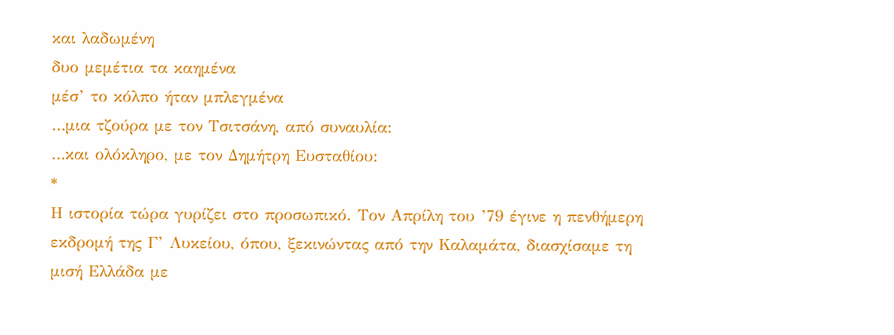και λαδωμένη
δυο μεμέτια τα καημένα
μέσ’ το κόλπο ήταν μπλεγμένα
…μια τζούρα με τον Τσιτσάνη, από συναυλία:
…και ολόκληρο, με τον Δημήτρη Ευσταθίου:
*
Η ιστορία τώρα γυρίζει στο προσωπικό. Τον Απρίλη του ’79 έγινε η πενθήμερη εκδρομή της Γ’ Λυκείου, όπου, ξεκινώντας από την Καλαμάτα, διασχίσαμε τη μισή Ελλάδα με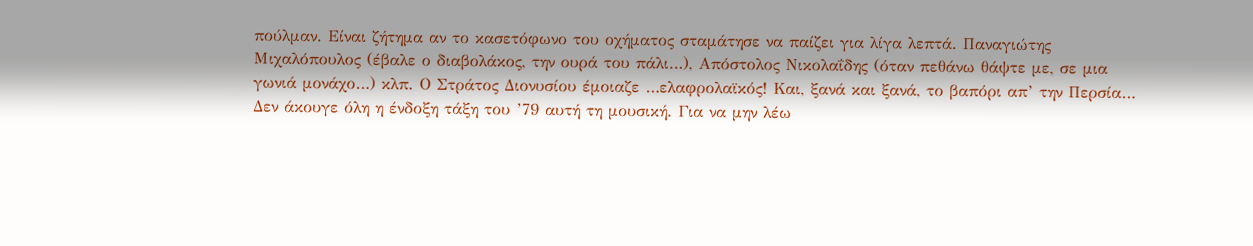πούλμαν. Είναι ζήτημα αν το κασετόφωνο του οχήματος σταμάτησε να παίζει για λίγα λεπτά. Παναγιώτης Μιχαλόπουλος (έβαλε ο διαβολάκος, την ουρά του πάλι…), Απόστολος Νικολαΐδης (όταν πεθάνω θάψτε με, σε μια γωνιά μονάχο…) κλπ. Ο Στράτος Διονυσίου έμοιαζε …ελαφρολαϊκός! Και, ξανά και ξανά, το βαπόρι απ’ την Περσία…
Δεν άκουγε όλη η ένδοξη τάξη του ’79 αυτή τη μουσική. Για να μην λέω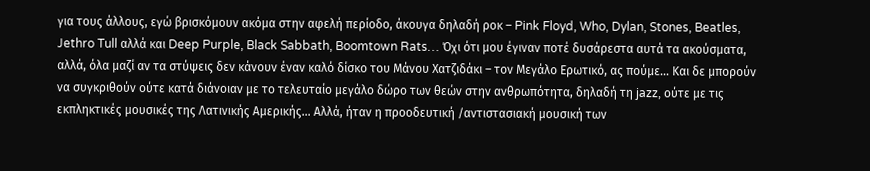για τους άλλους, εγώ βρισκόμουν ακόμα στην αφελή περίοδο, άκουγα δηλαδή ροκ – Pink Floyd, Who, Dylan, Stones, Beatles, Jethro Tull αλλά και Deep Purple, Black Sabbath, Boomtown Rats… Όχι ότι μου έγιναν ποτέ δυσάρεστα αυτά τα ακούσματα, αλλά, όλα μαζί αν τα στύψεις δεν κάνουν έναν καλό δίσκο του Μάνου Χατζιδάκι – τον Μεγάλο Ερωτικό, ας πούμε… Και δε μπορούν να συγκριθούν ούτε κατά διάνοιαν με το τελευταίο μεγάλο δώρο των θεών στην ανθρωπότητα, δηλαδή τη jazz, ούτε με τις εκπληκτικές μουσικές της Λατινικής Αμερικής… Αλλά, ήταν η προοδευτική /αντιστασιακή μουσική των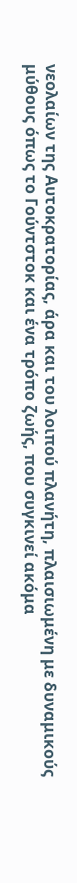νεολαίων της Αυτοκρατορίας, άρα και του λοιπού πλανήτη, πλαισιωμένη με δυναμικούς μύθους όπως το Γούντστοκ και ένα τρόπο ζωής, που συγκινεί ακόμα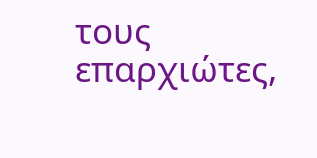τους επαρχιώτες,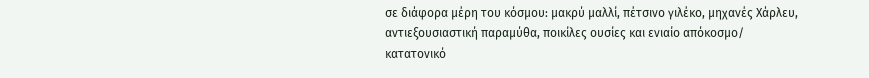σε διάφορα μέρη του κόσμου: μακρύ μαλλί, πέτσινο γιλέκο, μηχανές Χάρλευ, αντιεξουσιαστική παραμύθα, ποικίλες ουσίες και ενιαίο απόκοσμο/ κατατονικό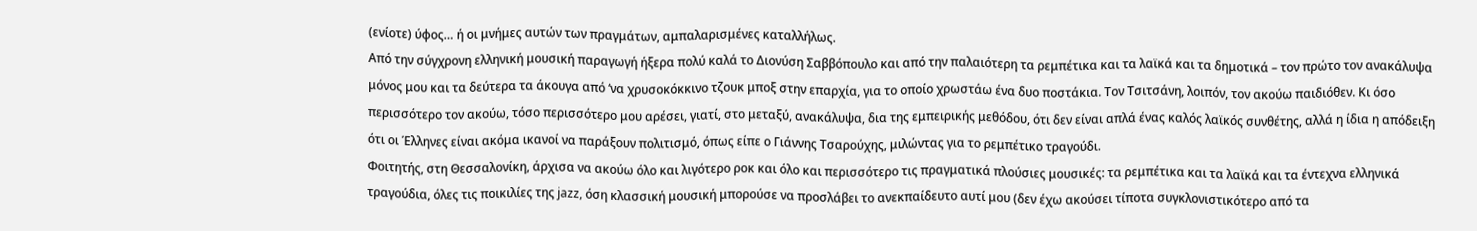(ενίοτε) ύφος… ή οι μνήμες αυτών των πραγμάτων, αμπαλαρισμένες καταλλήλως.
Από την σύγχρονη ελληνική μουσική παραγωγή ήξερα πολύ καλά το Διονύση Σαββόπουλο και από την παλαιότερη τα ρεμπέτικα και τα λαϊκά και τα δημοτικά – τον πρώτο τον ανακάλυψα μόνος μου και τα δεύτερα τα άκουγα από ‘να χρυσοκόκκινο τζουκ μποξ στην επαρχία, για το οποίο χρωστάω ένα δυο ποστάκια. Τον Τσιτσάνη, λοιπόν, τον ακούω παιδιόθεν. Κι όσο περισσότερο τον ακούω, τόσο περισσότερο μου αρέσει, γιατί, στο μεταξύ, ανακάλυψα, δια της εμπειρικής μεθόδου, ότι δεν είναι απλά ένας καλός λαϊκός συνθέτης, αλλά η ίδια η απόδειξη ότι οι Έλληνες είναι ακόμα ικανοί να παράξουν πολιτισμό, όπως είπε ο Γιάννης Τσαρούχης, μιλώντας για το ρεμπέτικο τραγούδι.
Φοιτητής, στη Θεσσαλονίκη, άρχισα να ακούω όλο και λιγότερο ροκ και όλο και περισσότερο τις πραγματικά πλούσιες μουσικές: τα ρεμπέτικα και τα λαϊκά και τα έντεχνα ελληνικά τραγούδια, όλες τις ποικιλίες της jazz, όση κλασσική μουσική μπορούσε να προσλάβει το ανεκπαίδευτο αυτί μου (δεν έχω ακούσει τίποτα συγκλονιστικότερο από τα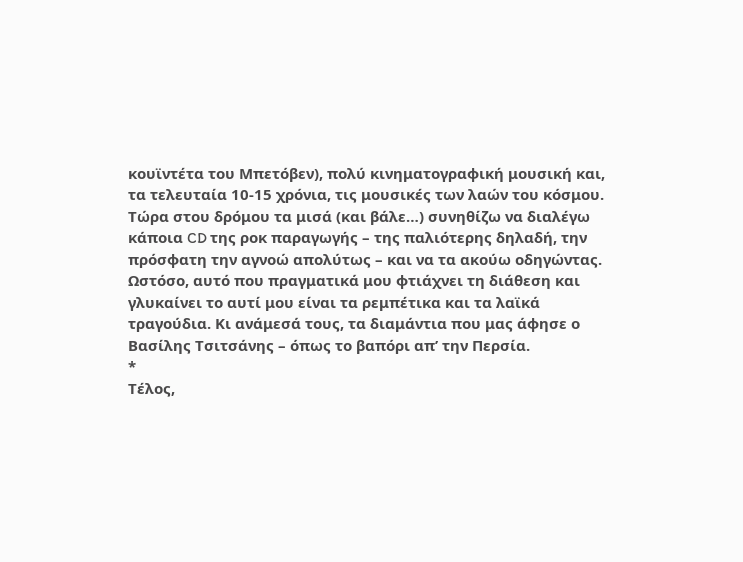κουϊντέτα του Μπετόβεν), πολύ κινηματογραφική μουσική και, τα τελευταία 10-15 χρόνια, τις μουσικές των λαών του κόσμου.
Τώρα στου δρόμου τα μισά (και βάλε…) συνηθίζω να διαλέγω κάποια CD της ροκ παραγωγής – της παλιότερης δηλαδή, την πρόσφατη την αγνοώ απολύτως – και να τα ακούω οδηγώντας. Ωστόσο, αυτό που πραγματικά μου φτιάχνει τη διάθεση και γλυκαίνει το αυτί μου είναι τα ρεμπέτικα και τα λαϊκά τραγούδια. Κι ανάμεσά τους, τα διαμάντια που μας άφησε ο Βασίλης Τσιτσάνης – όπως το βαπόρι απ’ την Περσία.
*
Τέλος,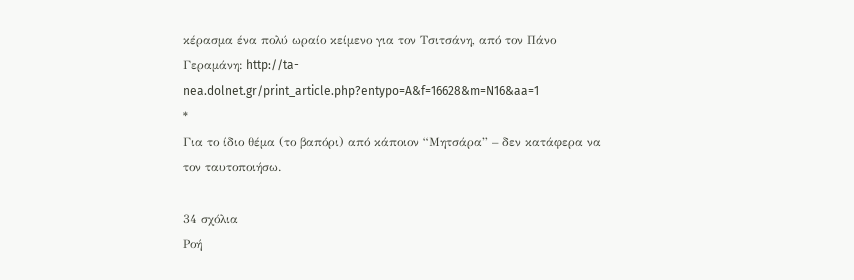κέρασμα ένα πολύ ωραίο κείμενο για τον Τσιτσάνη, από τον Πάνο Γεραμάνη: http://ta-nea.dolnet.gr/print_article.php?entypo=A&f=16628&m=N16&aa=1
*
Για το ίδιο θέμα (το βαπόρι) από κάποιον “Μητσάρα” – δεν κατάφερα να τον ταυτοποιήσω.

34 σχόλια
Ροή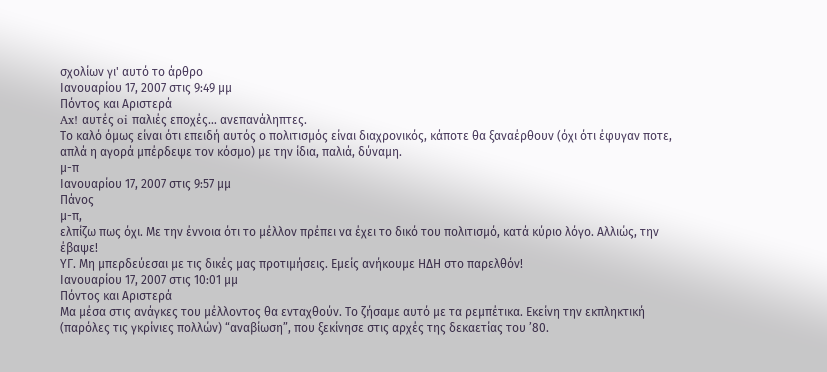σχολίων γι' αυτό το άρθρο
Ιανουαρίου 17, 2007 στις 9:49 μμ
Πόντος και Αριστερά
Ax! αυτές oi παλιές εποχές… ανεπανάληπτες.
Το καλό όμως είναι ότι επειδή αυτός ο πολιτισμός είναι διαχρονικός, κάποτε θα ξαναέρθουν (όχι ότι έφυγαν ποτε, απλά η αγορά μπέρδεψε τον κόσμο) με την ίδια, παλιά, δύναμη.
μ-π
Ιανουαρίου 17, 2007 στις 9:57 μμ
Πάνος
μ-π,
ελπίζω πως όχι. Με την έννοια ότι το μέλλον πρέπει να έχει το δικό του πολιτισμό, κατά κύριο λόγο. Αλλιώς, την έβαψε!
ΥΓ. Μη μπερδεύεσαι με τις δικές μας προτιμήσεις. Εμείς ανήκουμε ΗΔΗ στο παρελθόν!
Ιανουαρίου 17, 2007 στις 10:01 μμ
Πόντος και Αριστερά
Μα μέσα στις ανάγκες του μέλλοντος θα ενταχθούν. Το ζήσαμε αυτό με τα ρεμπέτικα. Εκείνη την εκπληκτική (παρόλες τις γκρίνιες πολλών) “αναβίωση”, που ξεκίνησε στις αρχές της δεκαετίας του ’80.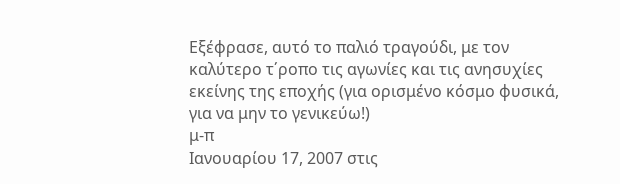Εξέφρασε, αυτό το παλιό τραγούδι, με τον καλύτερο τ΄ροπο τις αγωνίες και τις ανησυχίες εκείνης της εποχής (για ορισμένο κόσμο φυσικά, για να μην το γενικεύω!)
μ-π
Ιανουαρίου 17, 2007 στις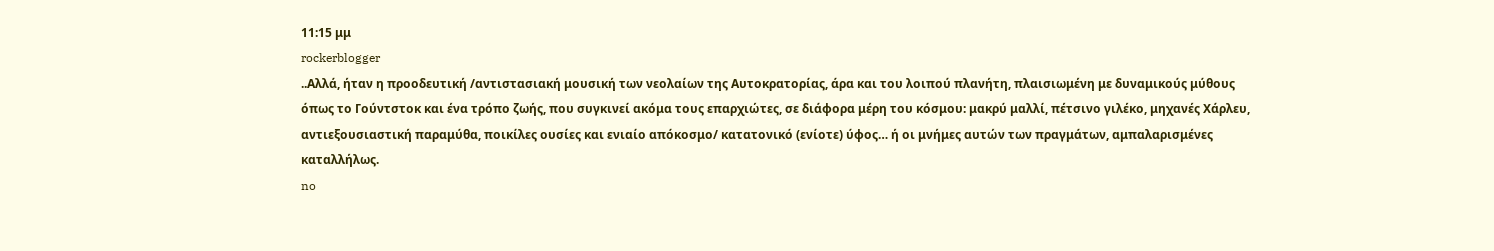11:15 μμ
rockerblogger
..Αλλά, ήταν η προοδευτική /αντιστασιακή μουσική των νεολαίων της Αυτοκρατορίας, άρα και του λοιπού πλανήτη, πλαισιωμένη με δυναμικούς μύθους όπως το Γούντστοκ και ένα τρόπο ζωής, που συγκινεί ακόμα τους επαρχιώτες, σε διάφορα μέρη του κόσμου: μακρύ μαλλί, πέτσινο γιλέκο, μηχανές Χάρλευ, αντιεξουσιαστική παραμύθα, ποικίλες ουσίες και ενιαίο απόκοσμο/ κατατονικό (ενίοτε) ύφος… ή οι μνήμες αυτών των πραγμάτων, αμπαλαρισμένες καταλλήλως.
no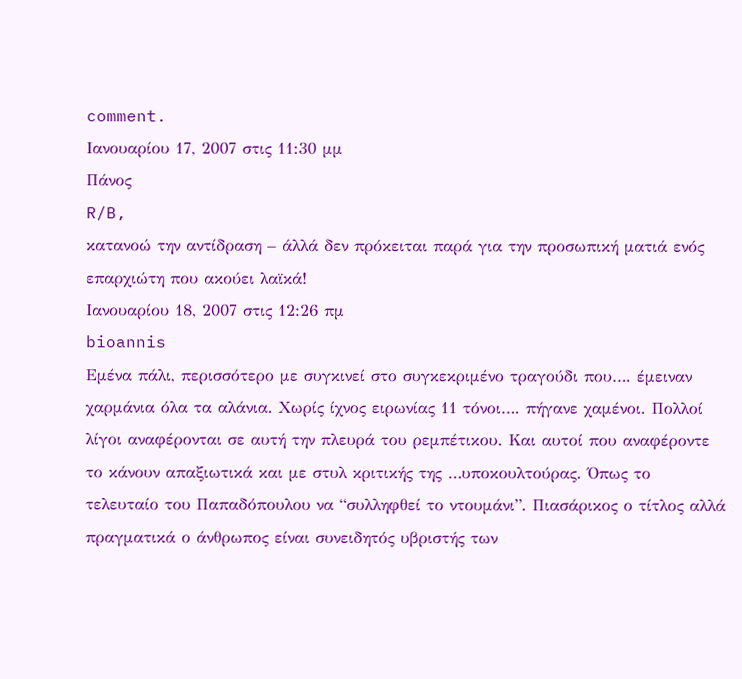comment.
Ιανουαρίου 17, 2007 στις 11:30 μμ
Πάνος
R/B,
κατανοώ την αντίδραση – άλλά δεν πρόκειται παρά για την προσωπική ματιά ενός επαρχιώτη που ακούει λαϊκά!
Ιανουαρίου 18, 2007 στις 12:26 πμ
bioannis
Εμένα πάλι, περισσότερο με συγκινεί στο συγκεκριμένο τραγούδι που…. έμειναν χαρμάνια όλα τα αλάνια. Χωρίς ίχνος ειρωνίας 11 τόνοι…. πήγανε χαμένοι. Πολλοί λίγοι αναφέρονται σε αυτή την πλευρά του ρεμπέτικου. Και αυτοί που αναφέροντε το κάνουν απαξιωτικά και με στυλ κριτικής της …υποκουλτούρας. Όπως το τελευταίο του Παπαδόπουλου να “συλληφθεί το ντουμάνι”. Πιασάρικος ο τίτλος αλλά πραγματικά ο άνθρωπος είναι συνειδητός υβριστής των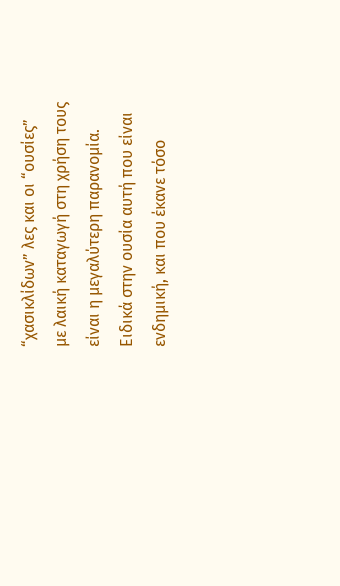“χασικλίδων” λες και οι “ουσίες” με λαική καταγωγή στη χρήση τους είναι η μεγαλύτερη παρανομία. Ειδικά στην ουσία αυτή που είναι ενδημική, και που έκανε τόσο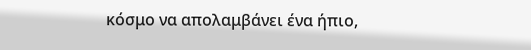κόσμο να απολαμβάνει ένα ήπιο,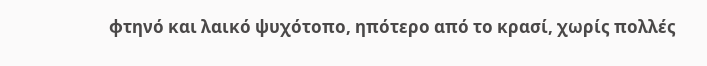φτηνό και λαικό ψυχότοπο, ηπότερο από το κρασί, χωρίς πολλές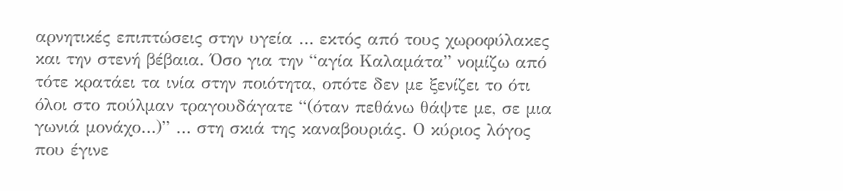αρνητικές επιπτώσεις στην υγεία … εκτός από τους χωροφύλακες και την στενή βέβαια. Όσο για την “αγία Καλαμάτα” νομίζω από τότε κρατάει τα ινία στην ποιότητα, οπότε δεν με ξενίζει το ότι όλοι στο πούλμαν τραγουδάγατε “(όταν πεθάνω θάψτε με, σε μια γωνιά μονάχο…)” … στη σκιά της καναβουριάς. Ο κύριος λόγος που έγινε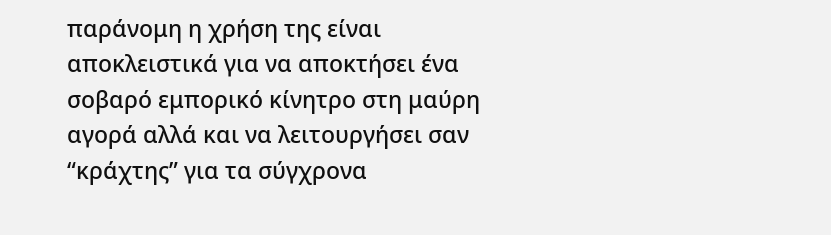παράνομη η χρήση της είναι αποκλειστικά για να αποκτήσει ένα σοβαρό εμπορικό κίνητρο στη μαύρη αγορά αλλά και να λειτουργήσει σαν “κράχτης” για τα σύγχρονα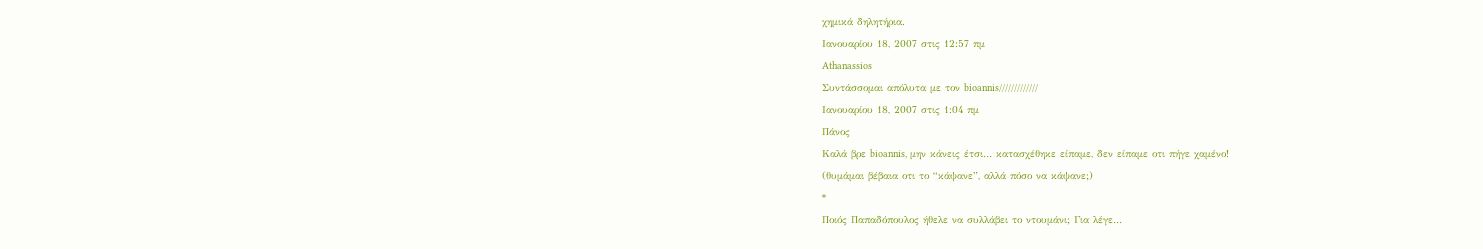χημικά δηλητήρια.
Ιανουαρίου 18, 2007 στις 12:57 πμ
Athanassios
Συντάσσομαι απόλυτα με τον bioannis/////////////
Ιανουαρίου 18, 2007 στις 1:04 πμ
Πάνος
Καλά βρε bioannis, μην κάνεις έτσι… κατασχέθηκε είπαμε, δεν είπαμε οτι πήγε χαμένο!
(θυμάμαι βέβαια οτι το “κάψανε”, αλλά πόσο να κάψανε;)
*
Ποιός Παπαδόπουλος ήθελε να συλλάβει το ντουμάνι; Για λέγε…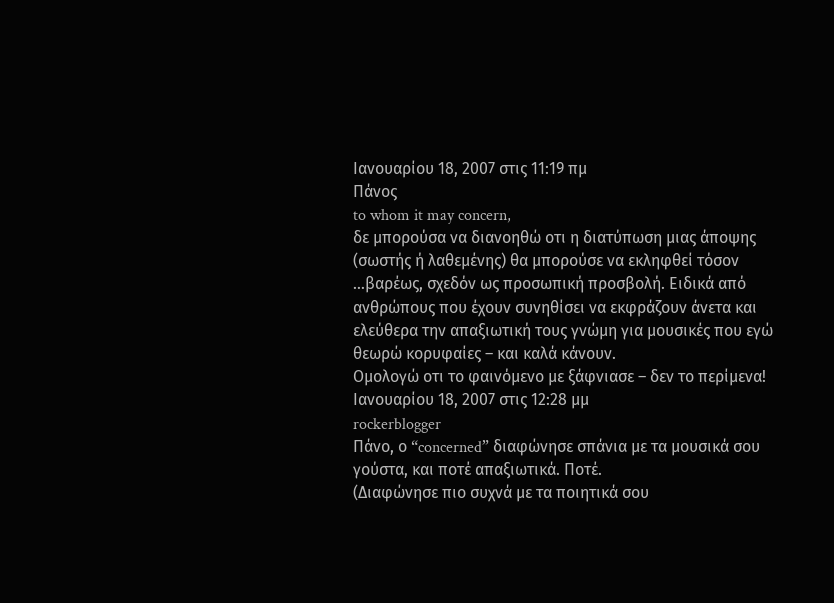Ιανουαρίου 18, 2007 στις 11:19 πμ
Πάνος
to whom it may concern,
δε μπορούσα να διανοηθώ οτι η διατύπωση μιας άποψης (σωστής ή λαθεμένης) θα μπορούσε να εκληφθεί τόσον …βαρέως, σχεδόν ως προσωπική προσβολή. Ειδικά από ανθρώπους που έχουν συνηθίσει να εκφράζουν άνετα και ελεύθερα την απαξιωτική τους γνώμη για μουσικές που εγώ θεωρώ κορυφαίες – και καλά κάνουν.
Ομολογώ οτι το φαινόμενο με ξάφνιασε – δεν το περίμενα!
Ιανουαρίου 18, 2007 στις 12:28 μμ
rockerblogger
Πάνο, ο “concerned” διαφώνησε σπάνια με τα μουσικά σου γούστα, και ποτέ απαξιωτικά. Ποτέ.
(Διαφώνησε πιο συχνά με τα ποιητικά σου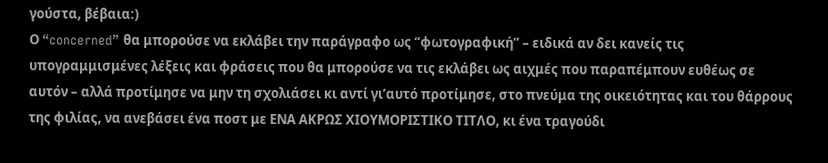γούστα, βέβαια:)
Ο “concerned” θα μπορούσε να εκλάβει την παράγραφο ως “φωτογραφική” – ειδικά αν δει κανείς τις υπογραμμισμένες λέξεις και φράσεις που θα μπορούσε να τις εκλάβει ως αιχμές που παραπέμπουν ευθέως σε αυτόν – αλλά προτίμησε να μην τη σχολιάσει κι αντί γι’αυτό προτίμησε, στο πνεύμα της οικειότητας και του θάρρους της φιλίας, να ανεβάσει ένα ποστ με ΕΝΑ ΑΚΡΩΣ ΧΙΟΥΜΟΡΙΣΤΙΚΟ ΤΙΤΛΟ, κι ένα τραγούδι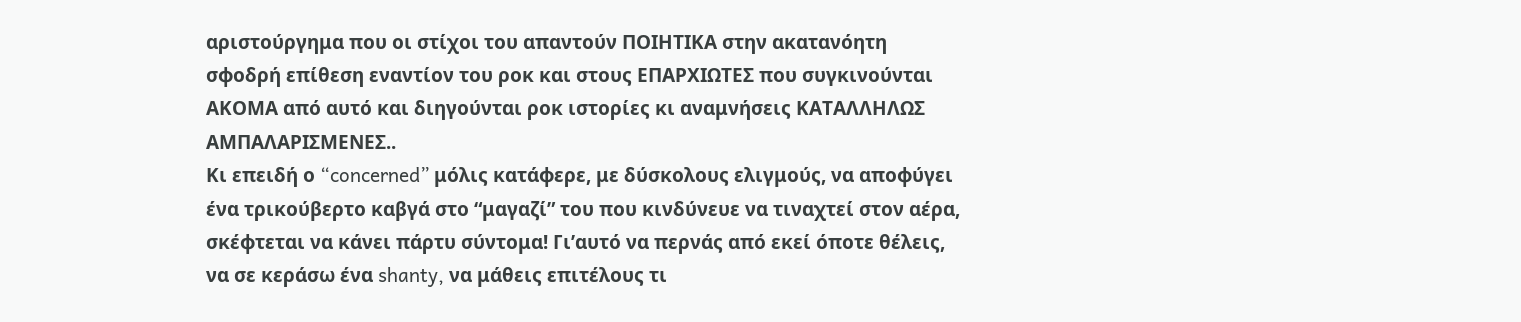αριστούργημα που οι στίχοι του απαντούν ΠΟΙΗΤΙΚΑ στην ακατανόητη σφοδρή επίθεση εναντίον του ροκ και στους ΕΠΑΡΧΙΩΤΕΣ που συγκινούνται ΑΚΟΜΑ από αυτό και διηγούνται ροκ ιστορίες κι αναμνήσεις ΚΑΤΑΛΛΗΛΩΣ ΑΜΠΑΛΑΡΙΣΜΕΝΕΣ..
Κι επειδή ο “concerned” μόλις κατάφερε, με δύσκολους ελιγμούς, να αποφύγει ένα τρικούβερτο καβγά στο “μαγαζί” του που κινδύνευε να τιναχτεί στον αέρα, σκέφτεται να κάνει πάρτυ σύντομα! Γι’αυτό να περνάς από εκεί όποτε θέλεις, να σε κεράσω ένα shanty, να μάθεις επιτέλους τι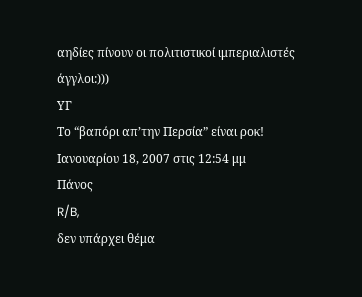αηδίες πίνουν οι πολιτιστικοί ιμπεριαλιστές άγγλοι:)))
ΥΓ
Το “βαπόρι απ’την Περσία” είναι ροκ!
Ιανουαρίου 18, 2007 στις 12:54 μμ
Πάνος
R/B,
δεν υπάρχει θέμα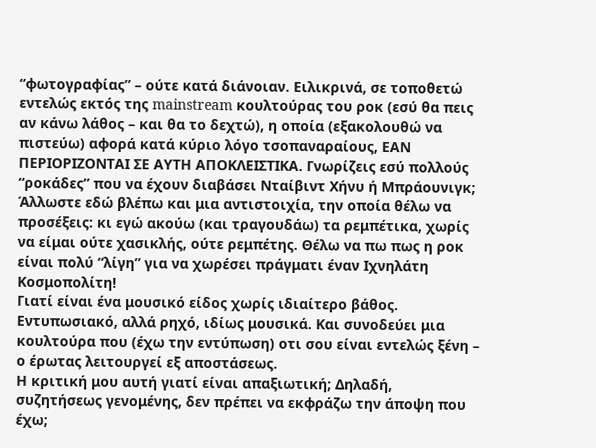“φωτογραφίας” – ούτε κατά διάνοιαν. Ειλικρινά, σε τοποθετώ εντελώς εκτός της mainstream κουλτούρας του ροκ (εσύ θα πεις αν κάνω λάθος – και θα το δεχτώ), η οποία (εξακολουθώ να πιστεύω) αφορά κατά κύριο λόγο τσοπαναραίους, ΕΑΝ ΠΕΡΙΟΡΙΖΟΝΤΑΙ ΣΕ ΑΥΤΗ ΑΠΟΚΛΕΙΣΤΙΚΑ. Γνωρίζεις εσύ πολλούς “ροκάδες” που να έχουν διαβάσει Νταίβιντ Χήνυ ή Μπράουνιγκ;
Άλλωστε εδώ βλέπω και μια αντιστοιχία, την οποία θέλω να προσέξεις: κι εγώ ακούω (και τραγουδάω) τα ρεμπέτικα, χωρίς να είμαι ούτε χασικλής, ούτε ρεμπέτης. Θέλω να πω πως η ροκ είναι πολύ “λίγη” για να χωρέσει πράγματι έναν Ιχνηλάτη Κοσμοπολίτη!
Γιατί είναι ένα μουσικό είδος χωρίς ιδιαίτερο βάθος. Εντυπωσιακό, αλλά ρηχό, ιδίως μουσικά. Και συνοδεύει μια κουλτούρα που (έχω την εντύπωση) οτι σου είναι εντελώς ξένη – ο έρωτας λειτουργεί εξ αποστάσεως.
Η κριτική μου αυτή γιατί είναι απαξιωτική; Δηλαδή, συζητήσεως γενομένης, δεν πρέπει να εκφράζω την άποψη που έχω;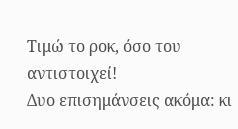Τιμώ το ροκ, όσο του αντιστοιχεί!
Δυο επισημάνσεις ακόμα: κι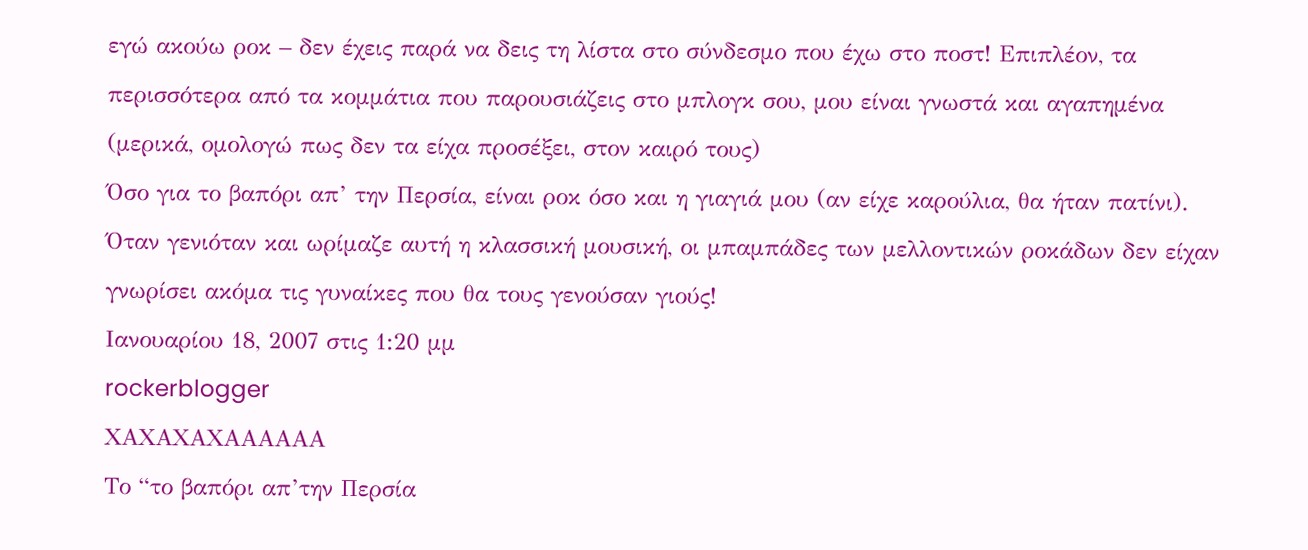εγώ ακούω ροκ – δεν έχεις παρά να δεις τη λίστα στο σύνδεσμο που έχω στο ποστ! Επιπλέον, τα περισσότερα από τα κομμάτια που παρουσιάζεις στο μπλογκ σου, μου είναι γνωστά και αγαπημένα (μερικά, ομολογώ πως δεν τα είχα προσέξει, στον καιρό τους)
Όσο για το βαπόρι απ’ την Περσία, είναι ροκ όσο και η γιαγιά μου (αν είχε καρούλια, θα ήταν πατίνι). Όταν γενιόταν και ωρίμαζε αυτή η κλασσική μουσική, οι μπαμπάδες των μελλοντικών ροκάδων δεν είχαν γνωρίσει ακόμα τις γυναίκες που θα τους γενούσαν γιούς!
Ιανουαρίου 18, 2007 στις 1:20 μμ
rockerblogger
ΧΑΧΑΧΑΧΑΑΑΑΑΑ
Το “το βαπόρι απ’την Περσία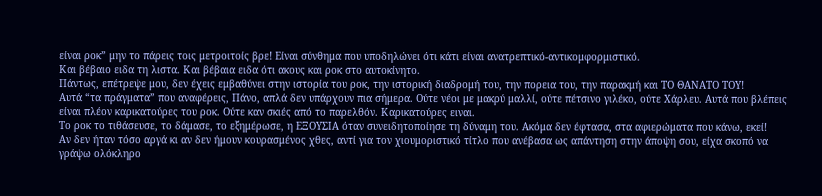είναι ροκ” μην το πάρεις τοις μετροιτοίς βρε! Είναι σύνθημα που υποδηλώνει ότι κάτι είναι ανατρεπτικό-αντικομφορμιστικό.
Και βέβαιο ειδα τη λιστα. Και βέβαια ειδα ότι ακους και ροκ στο αυτοκίνητο.
Πάντως, επέτρεψε μου, δεν έχεις εμβαθύνει στην ιστορία του ροκ, την ιστορική διαδρομή του, την πορεια του, την παρακμή και ΤΟ ΘΑΝΑΤΟ ΤΟΥ!
Αυτά “τα πράγματα” που αναφέρεις, Πάνο, απλά δεν υπάρχουν πια σήμερα. Ούτε νέοι με μακρύ μαλλί, ούτε πέτσινο γιλέκο, ούτε Χάρλευ. Αυτά που βλέπεις είναι πλέον καρικατούρες του ροκ. Ούτε καν σκιές από το παρελθόν. Καρικατούρες ειναι.
Το ροκ το τιθάσευσε, το δάμασε, το εξημέρωσε, η ΕΞΟΥΣΙΑ όταν συνειδητοποίησε τη δύναμη του. Ακόμα δεν έφτασα, στα αφιερώματα που κάνω, εκεί!
Αν δεν ήταν τόσο αργά κι αν δεν ήμουν κουρασμένος χθες, αντί για τον χιουμοριστικό τίτλο που ανέβασα ως απάντηση στην άποψη σου, είχα σκοπό να γράψω ολόκληρο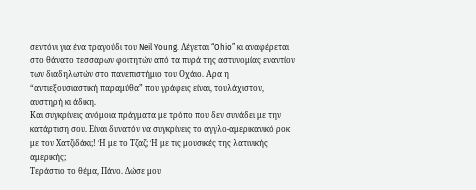σεντόνι για ένα τραγούδι του Neil Young. Λέγεται “Ohio” κι αναφέρεται στο θάνατο τεσσαρων φοιτητών από τα πυρά της αστυνομίας εναντίον των διαδηλωτών στο πανεπιστήμιο του Οχάιο. Αρα η “αντιεξουσιαστική παραμύθα” που γράφεις είναι, τουλάχιστον, αυστηρή κι άδικη.
Και συγκρίνεις ανόμοια πράγματα με τρόπο που δεν συνάδει με την κατάρτιση σου. Είναι δυνατόν να συγκρίνεις το αγγλο-αμερικανικό ροκ με τον Χατζιδάκι;! Ή με το Τζαζ; Ή με τις μουσικές της λατινικής αμερικής;
Τεράστιο το θέμα, Πάνο. Δώσε μου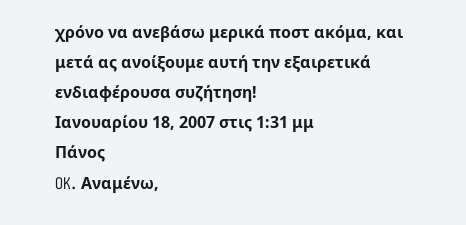χρόνο να ανεβάσω μερικά ποστ ακόμα, και μετά ας ανοίξουμε αυτή την εξαιρετικά ενδιαφέρουσα συζήτηση!
Ιανουαρίου 18, 2007 στις 1:31 μμ
Πάνος
OK. Αναμένω,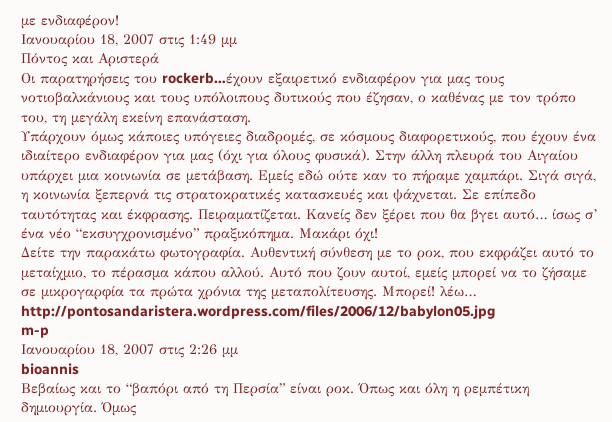με ενδιαφέρον!
Ιανουαρίου 18, 2007 στις 1:49 μμ
Πόντος και Αριστερά
Oι παρατηρήσεις του rockerb…έχουν εξαιρετικό ενδιαφέρον για μας τους νοτιοβαλκάνιους και τους υπόλοιπους δυτικούς που έζησαν, ο καθένας με τον τρόπο του, τη μεγάλη εκείνη επανάσταση.
Υπάρχουν όμως κάποιες υπόγειες διαδρομές, σε κόσμους διαφορετικούς, που έχουν ένα ιδιαίτερο ενδιαφέρον για μας (όχι για όλους φυσικά). Στην άλλη πλευρά του Αιγαίου υπάρχει μια κοινωνία σε μετάβαση. Εμείς εδώ ούτε καν το πήραμε χαμπάρι. Σιγά σιγά, η κοινωνία ξεπερνά τις στρατοκρατικές κατασκευές και ψάχνεται. Σε επίπεδο ταυτότητας και έκφρασης. Πειραματίζεται. Κανείς δεν ξέρει που θα βγει αυτό… ίσως σ’ ένα νέο “εκσυγχρονισμένο” πραξικόπημα. Μακάρι όχι!
Δείτε την παρακάτω φωτογραφία. Αυθεντική σύνθεση με το ροκ, που εκφράζει αυτό το μεταίχμιο, το πέρασμα κάπου αλλού. Αυτό που ζουν αυτοί, εμείς μπορεί να το ζήσαμε σε μικρογαρφία τα πρώτα χρόνια της μεταπολίτευσης. Μπορεί! λέω…
http://pontosandaristera.wordpress.com/files/2006/12/babylon05.jpg
m-p
Ιανουαρίου 18, 2007 στις 2:26 μμ
bioannis
Βεβαίως και το “βαπόρι από τη Περσία” είναι ροκ. Όπως και όλη η ρεμπέτικη δημιουργία. Όμως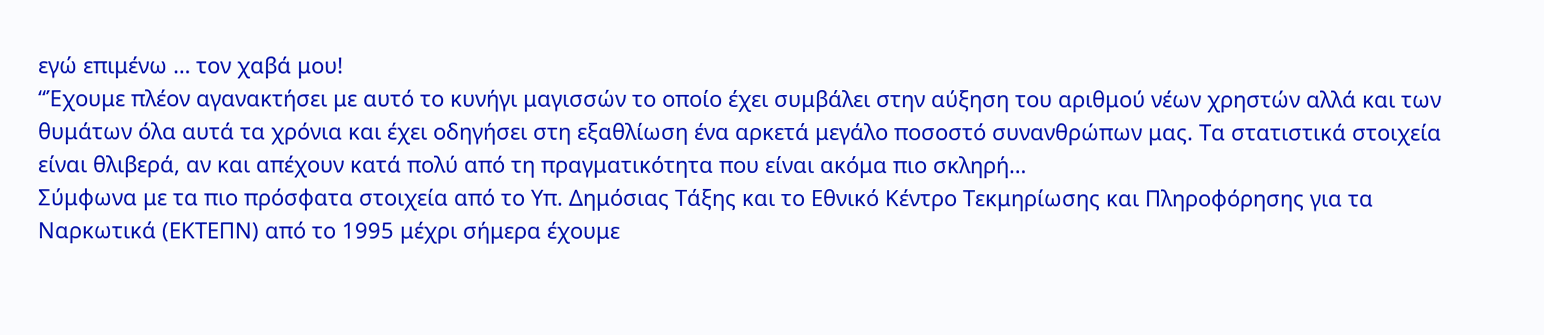εγώ επιμένω … τον χαβά μου!
“Έχουμε πλέον αγανακτήσει με αυτό το κυνήγι μαγισσών το οποίο έχει συμβάλει στην αύξηση του αριθμού νέων χρηστών αλλά και των θυμάτων όλα αυτά τα χρόνια και έχει οδηγήσει στη εξαθλίωση ένα αρκετά μεγάλο ποσοστό συνανθρώπων μας. Τα στατιστικά στοιχεία είναι θλιβερά, αν και απέχουν κατά πολύ από τη πραγματικότητα που είναι ακόμα πιο σκληρή…
Σύμφωνα με τα πιο πρόσφατα στοιχεία από το Υπ. Δημόσιας Τάξης και το Εθνικό Κέντρο Τεκμηρίωσης και Πληροφόρησης για τα Ναρκωτικά (ΕΚΤΕΠΝ) από το 1995 μέχρι σήμερα έχουμε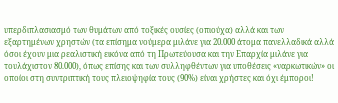υπερδιπλασιασμό των θυμάτων από τοξικές ουσίες (οπιούχα) αλλά και των εξαρτημένων χρηστών (τα επίσημα νούμερα μιλάνε για 20.000 άτομα πανελλαδικά αλλά όσοι έχουν μια ρεαλιστική εικόνα από τη Πρωτεύουσα και την Επαρχία μιλάνε για τουλάχιστον 80.000), όπως επίσης και των συλληφθέντων για υποθέσεις «ναρκωτικών» οι οποίοι στη συντριπτική τους πλειοψηφία τους (90%) είναι χρήστες και όχι έμποροι!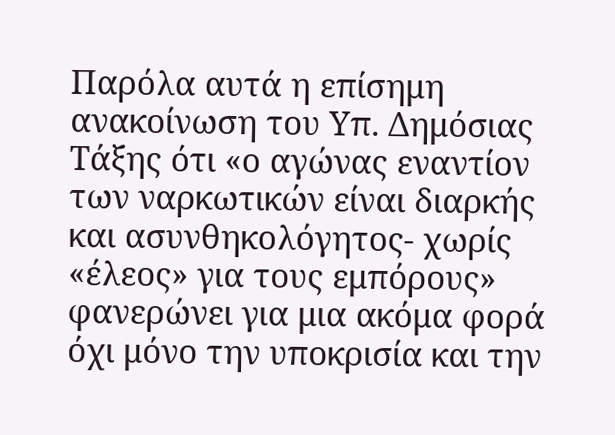Παρόλα αυτά η επίσημη ανακοίνωση του Υπ. Δημόσιας Τάξης ότι «ο αγώνας εναντίον των ναρκωτικών είναι διαρκής και ασυνθηκολόγητος- χωρίς «έλεος» για τους εμπόρους» φανερώνει για μια ακόμα φορά όχι μόνο την υποκρισία και την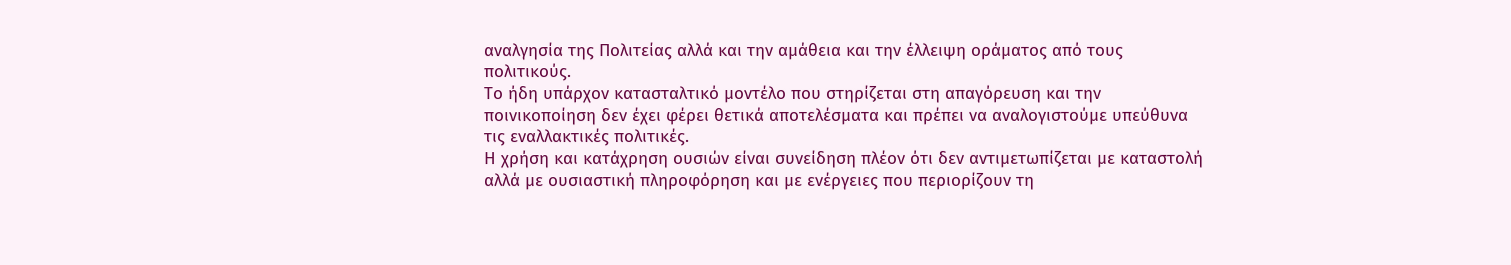αναλγησία της Πολιτείας αλλά και την αμάθεια και την έλλειψη οράματος από τους πολιτικούς.
Το ήδη υπάρχον κατασταλτικό μοντέλο που στηρίζεται στη απαγόρευση και την ποινικοποίηση δεν έχει φέρει θετικά αποτελέσματα και πρέπει να αναλογιστούμε υπεύθυνα τις εναλλακτικές πολιτικές.
Η χρήση και κατάχρηση ουσιών είναι συνείδηση πλέον ότι δεν αντιμετωπίζεται με καταστολή αλλά με ουσιαστική πληροφόρηση και με ενέργειες που περιορίζουν τη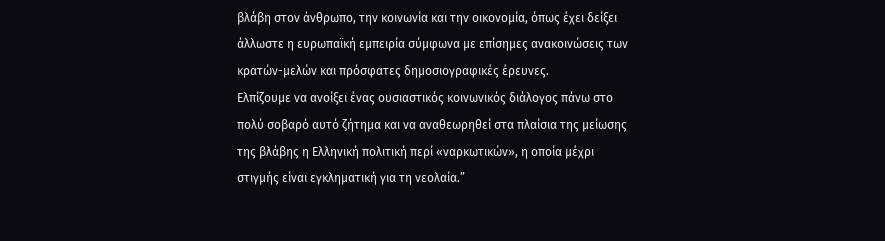βλάβη στον άνθρωπο, την κοινωνία και την οικονομία, όπως έχει δείξει άλλωστε η ευρωπαϊκή εμπειρία σύμφωνα με επίσημες ανακοινώσεις των κρατών-μελών και πρόσφατες δημοσιογραφικές έρευνες.
Ελπίζουμε να ανοίξει ένας ουσιαστικός κοινωνικός διάλογος πάνω στο πολύ σοβαρό αυτό ζήτημα και να αναθεωρηθεί στα πλαίσια της μείωσης της βλάβης η Ελληνική πολιτική περί «ναρκωτικών», η οποία μέχρι στιγμής είναι εγκληματική για τη νεολαία.”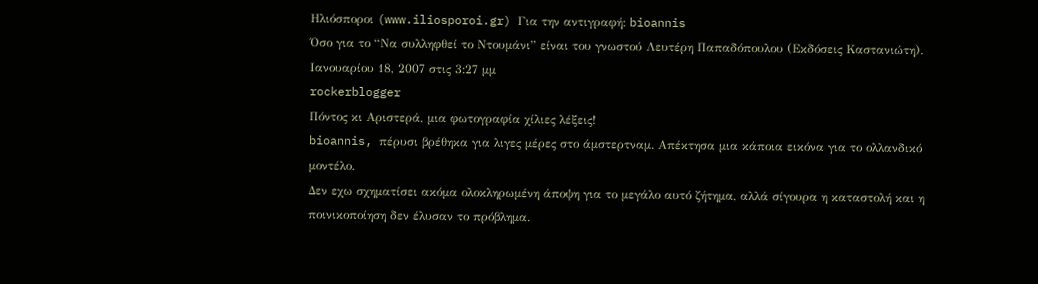Ηλιόσποροι (www.iliosporoi.gr) Για την αντιγραφή: bioannis
Όσο για το “Να συλληφθεί το Ντουμάνι” είναι του γνωστού Λευτέρη Παπαδόπουλου (Εκδόσεις Καστανιώτη).
Ιανουαρίου 18, 2007 στις 3:27 μμ
rockerblogger
Πόντος κι Αριστερά, μια φωτογραφία χίλιες λέξεις!
bioannis, πέρυσι βρέθηκα για λιγες μέρες στο άμστερτναμ. Απέκτησα μια κάποια εικόνα για το ολλανδικό μοντέλο.
Δεν εχω σχηματίσει ακόμα ολοκληρωμένη άποψη για το μεγάλο αυτό ζήτημα, αλλά σίγουρα η καταστολή και η ποινικοποίηση δεν έλυσαν το πρόβλημα.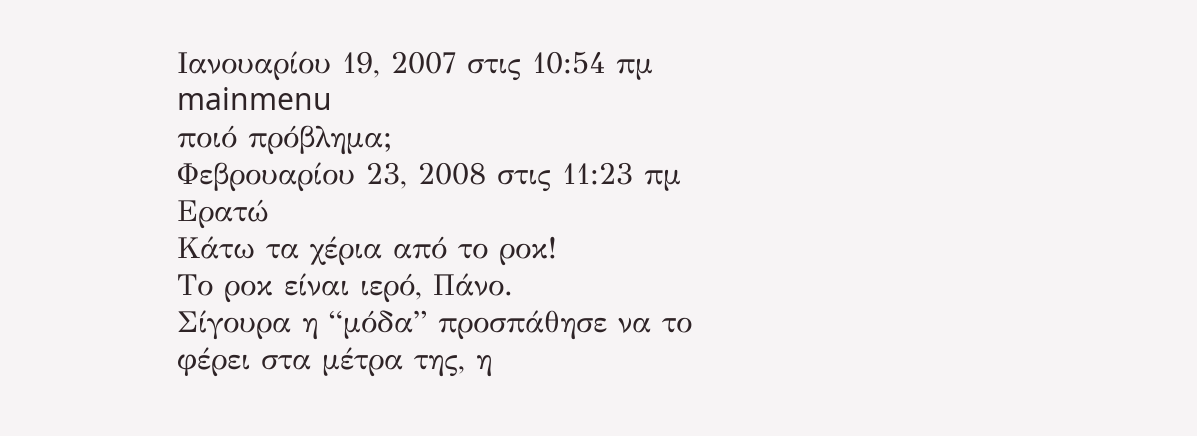Ιανουαρίου 19, 2007 στις 10:54 πμ
mainmenu
ποιό πρόβλημα;
Φεβρουαρίου 23, 2008 στις 11:23 πμ
Ερατώ
Κάτω τα χέρια από το ροκ!
Το ροκ είναι ιερό, Πάνο.
Σίγουρα η “μόδα” προσπάθησε να το φέρει στα μέτρα της, η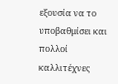εξουσία να το υποβαθμίσει και πολλοί καλλιτέχνες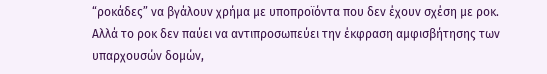“ροκάδες” να βγάλουν χρήμα με υποπροϊόντα που δεν έχουν σχέση με ροκ.
Αλλά το ροκ δεν παύει να αντιπροσωπεύει την έκφραση αμφισβήτησης των υπαρχουσών δομών,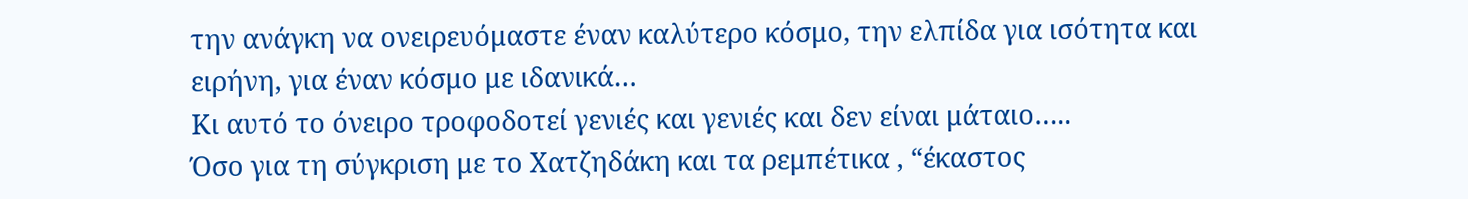την ανάγκη να ονειρευόμαστε έναν καλύτερο κόσμο, την ελπίδα για ισότητα και ειρήνη, για έναν κόσμο με ιδανικά…
Κι αυτό το όνειρο τροφοδοτεί γενιές και γενιές και δεν είναι μάταιο…..
Όσο για τη σύγκριση με το Χατζηδάκη και τα ρεμπέτικα , “έκαστος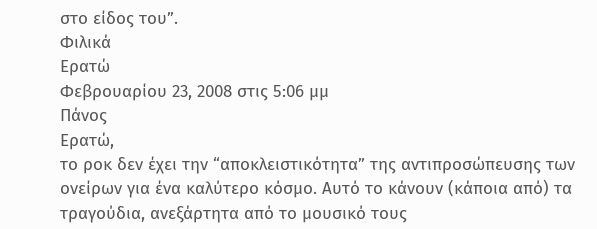στο είδος του”.
Φιλικά
Ερατώ
Φεβρουαρίου 23, 2008 στις 5:06 μμ
Πάνος
Ερατώ,
το ροκ δεν έχει την “αποκλειστικότητα” της αντιπροσώπευσης των ονείρων για ένα καλύτερο κόσμο. Αυτό το κάνουν (κάποια από) τα τραγούδια, ανεξάρτητα από το μουσικό τους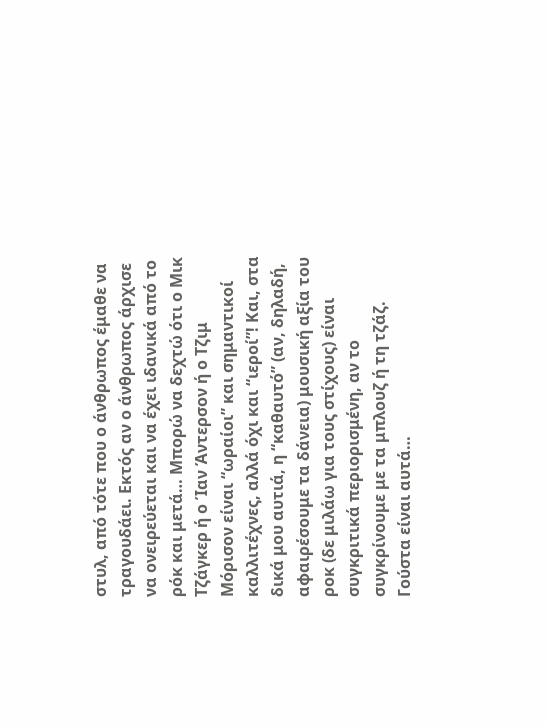στυλ, από τότε που ο άνθρωπος έμαθε να τραγουδάει. Εκτός αν ο άνθρωπος άρχισε να ονειρεύεται και να έχει ιδανικά από το ρόκ και μετά… Μπορώ να δεχτώ ότι ο Μικ Τζάγκερ ή ο Ίαν Άντερσον ή ο Τζιμ Μόρισον είναι “ωραίοι” και σημαντικοί καλλιτέχνες, αλλά όχι και “ιεροί”! Και, στα δικά μου αυτιά, η “καθαυτό” (αν, δηλαδή, αφαιρέσουμε τα δάνεια) μουσική αξία του ροκ (δε μιλάω για τους στίχους) είναι συγκριτικά περιορισμένη, αν το συγκρίνουμε με τα μπλουζ ή τη τζάζ. Γούστα είναι αυτά…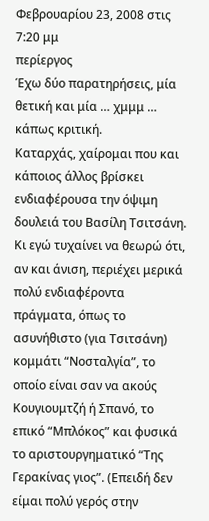Φεβρουαρίου 23, 2008 στις 7:20 μμ
περίεργος
Έχω δύο παρατηρήσεις, μία θετική και μία … χμμμ … κάπως κριτική.
Καταρχάς, χαίρομαι που και κάποιος άλλος βρίσκει ενδιαφέρουσα την όψιμη δουλειά του Βασίλη Τσιτσάνη. Κι εγώ τυχαίνει να θεωρώ ότι, αν και άνιση, περιέχει μερικά πολύ ενδιαφέροντα πράγματα, όπως το ασυνήθιστο (για Τσιτσάνη) κομμάτι “Νοσταλγία”, το οποίο είναι σαν να ακούς Κουγιουμτζή ή Σπανό, το επικό “Μπλόκος” και φυσικά το αριστουργηματικό “Της Γερακίνας γιος”. (Επειδή δεν είμαι πολύ γερός στην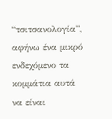“τσιτσανολογία”, αφήνω ένα μικρό ενδεχόμενο τα κομμάτια αυτά να είναι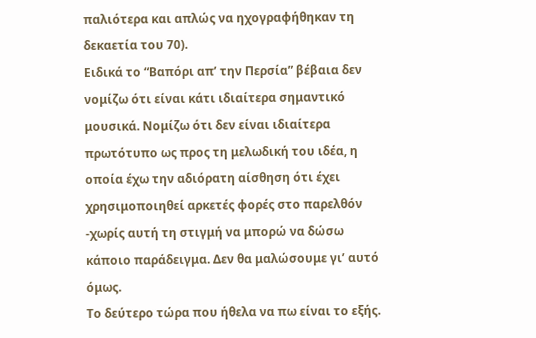παλιότερα και απλώς να ηχογραφήθηκαν τη δεκαετία του 70).
Ειδικά το “Βαπόρι απ’ την Περσία” βέβαια δεν νομίζω ότι είναι κάτι ιδιαίτερα σημαντικό μουσικά. Νομίζω ότι δεν είναι ιδιαίτερα πρωτότυπο ως προς τη μελωδική του ιδέα, η οποία έχω την αδιόρατη αίσθηση ότι έχει χρησιμοποιηθεί αρκετές φορές στο παρελθόν -χωρίς αυτή τη στιγμή να μπορώ να δώσω κάποιο παράδειγμα. Δεν θα μαλώσουμε γι’ αυτό όμως.
Το δεύτερο τώρα που ήθελα να πω είναι το εξής.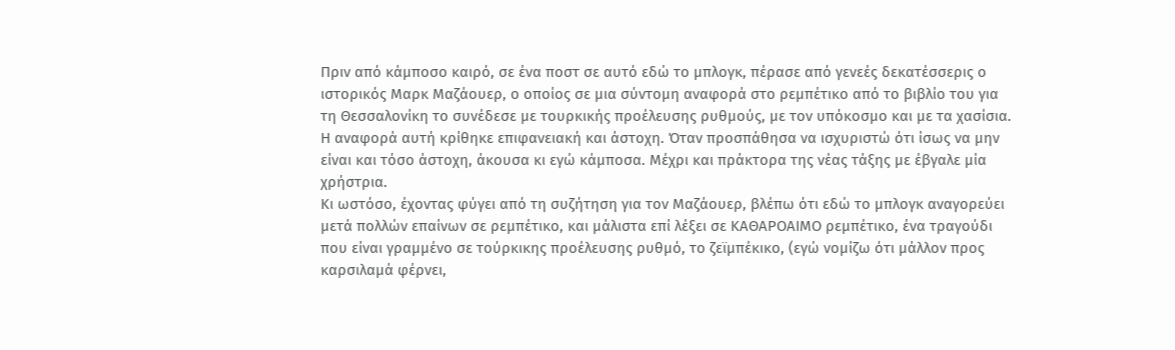Πριν από κάμποσο καιρό, σε ένα ποστ σε αυτό εδώ το μπλογκ, πέρασε από γενεές δεκατέσσερις ο ιστορικός Μαρκ Μαζάουερ, ο οποίος σε μια σύντομη αναφορά στο ρεμπέτικο από το βιβλίο του για τη Θεσσαλονίκη το συνέδεσε με τουρκικής προέλευσης ρυθμούς, με τον υπόκοσμο και με τα χασίσια. Η αναφορά αυτή κρίθηκε επιφανειακή και άστοχη. Όταν προσπάθησα να ισχυριστώ ότι ίσως να μην είναι και τόσο άστοχη, άκουσα κι εγώ κάμποσα. Μέχρι και πράκτορα της νέας τάξης με έβγαλε μία χρήστρια.
Κι ωστόσο, έχοντας φύγει από τη συζήτηση για τον Μαζάουερ, βλέπω ότι εδώ το μπλογκ αναγορεύει μετά πολλών επαίνων σε ρεμπέτικο, και μάλιστα επί λέξει σε ΚΑΘΑΡΟΑΙΜΟ ρεμπέτικο, ένα τραγούδι που είναι γραμμένο σε τούρκικης προέλευσης ρυθμό, το ζεϊμπέκικο, (εγώ νομίζω ότι μάλλον προς καρσιλαμά φέρνει,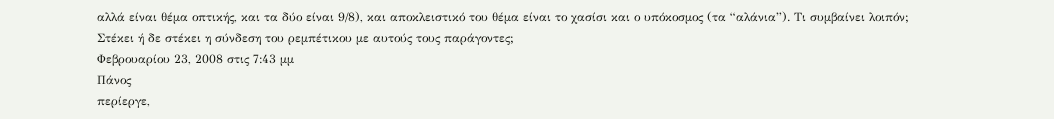αλλά είναι θέμα οπτικής, και τα δύο είναι 9/8), και αποκλειστικό του θέμα είναι το χασίσι και ο υπόκοσμος (τα “αλάνια”). Τι συμβαίνει λοιπόν; Στέκει ή δε στέκει η σύνδεση του ρεμπέτικου με αυτούς τους παράγοντες;
Φεβρουαρίου 23, 2008 στις 7:43 μμ
Πάνος
περίεργε,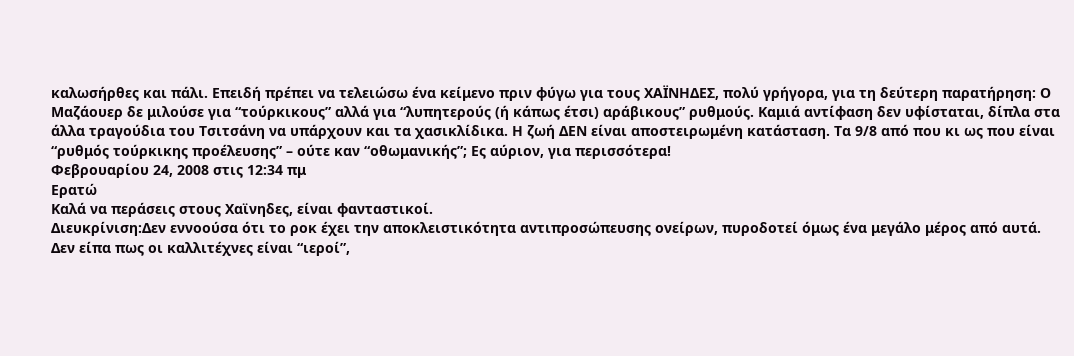καλωσήρθες και πάλι. Επειδή πρέπει να τελειώσω ένα κείμενο πριν φύγω για τους ΧΑΪΝΗΔΕΣ, πολύ γρήγορα, για τη δεύτερη παρατήρηση: Ο Μαζάουερ δε μιλούσε για “τούρκικους” αλλά για “λυπητερούς (ή κάπως έτσι) αράβικους” ρυθμούς. Καμιά αντίφαση δεν υφίσταται, δίπλα στα άλλα τραγούδια του Τσιτσάνη να υπάρχουν και τα χασικλίδικα. Η ζωή ΔΕΝ είναι αποστειρωμένη κατάσταση. Τα 9/8 από που κι ως που είναι “ρυθμός τούρκικης προέλευσης” – ούτε καν “οθωμανικής”; Ες αύριον, για περισσότερα!
Φεβρουαρίου 24, 2008 στις 12:34 πμ
Ερατώ
Καλά να περάσεις στους Χαϊνηδες, είναι φανταστικοί.
Διευκρίνιση:Δεν εννοούσα ότι το ροκ έχει την αποκλειστικότητα αντιπροσώπευσης ονείρων, πυροδοτεί όμως ένα μεγάλο μέρος από αυτά.
Δεν είπα πως οι καλλιτέχνες είναι “ιεροί”,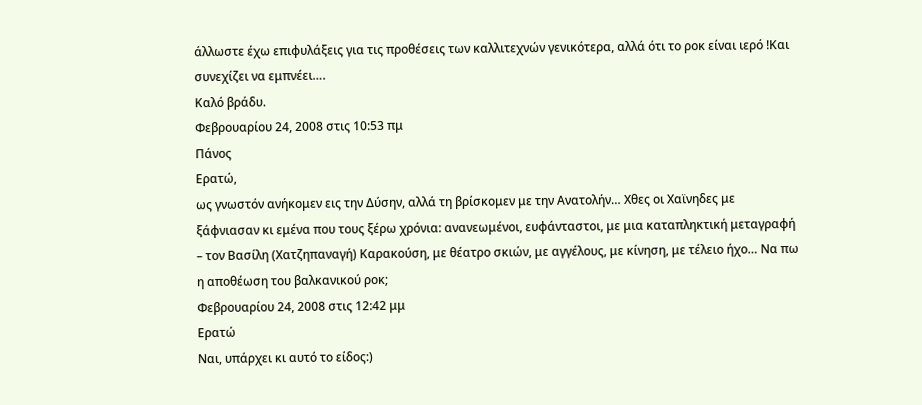άλλωστε έχω επιφυλάξεις για τις προθέσεις των καλλιτεχνών γενικότερα, αλλά ότι το ροκ είναι ιερό !Και συνεχίζει να εμπνέει….
Καλό βράδυ.
Φεβρουαρίου 24, 2008 στις 10:53 πμ
Πάνος
Ερατώ,
ως γνωστόν ανήκομεν εις την Δύσην, αλλά τη βρίσκομεν με την Ανατολήν… Χθες οι Χαϊνηδες με ξάφνιασαν κι εμένα που τους ξέρω χρόνια: ανανεωμένοι, ευφάνταστοι, με μια καταπληκτική μεταγραφή – τον Βασίλη (Χατζηπαναγή) Καρακούση, με θέατρο σκιών, με αγγέλους, με κίνηση, με τέλειο ήχο… Να πω η αποθέωση του βαλκανικού ροκ;
Φεβρουαρίου 24, 2008 στις 12:42 μμ
Ερατώ
Ναι, υπάρχει κι αυτό το είδος:)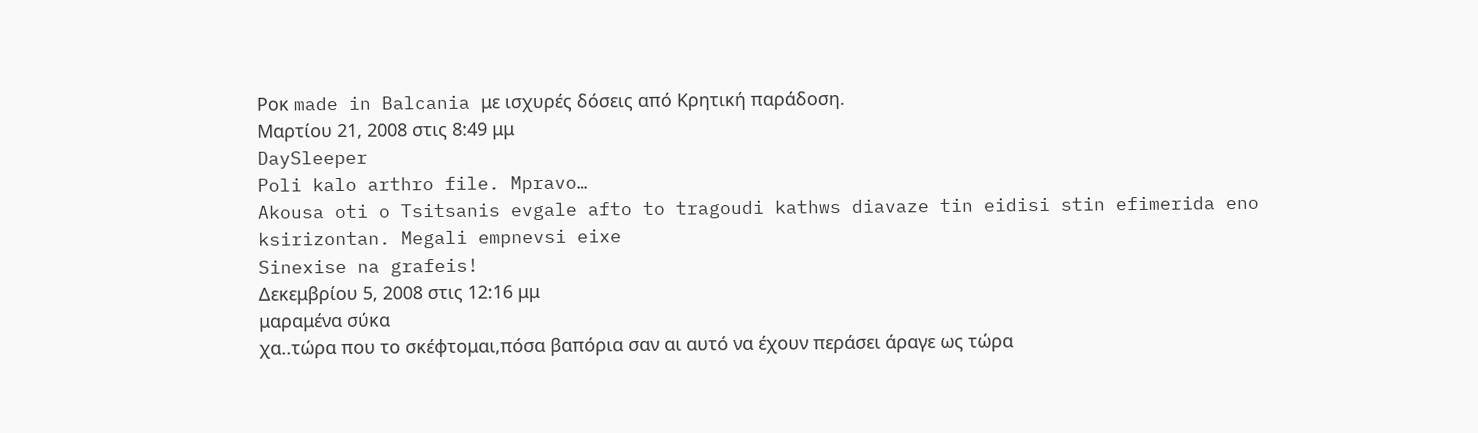Ροκ made in Balcania με ισχυρές δόσεις από Κρητική παράδοση.
Μαρτίου 21, 2008 στις 8:49 μμ
DaySleeper
Poli kalo arthro file. Mpravo…
Akousa oti o Tsitsanis evgale afto to tragoudi kathws diavaze tin eidisi stin efimerida eno ksirizontan. Megali empnevsi eixe
Sinexise na grafeis!
Δεκεμβρίου 5, 2008 στις 12:16 μμ
μαραμένα σύκα
χα..τώρα που το σκέφτομαι,πόσα βαπόρια σαν αι αυτό να έχουν περάσει άραγε ως τώρα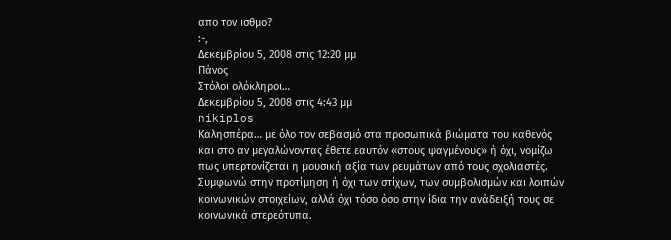απο τον ισθμο?
:-,
Δεκεμβρίου 5, 2008 στις 12:20 μμ
Πάνος
Στόλοι ολόκληροι…
Δεκεμβρίου 5, 2008 στις 4:43 μμ
nikiplos
Καλησπέρα… με όλο τον σεβασμό στα προσωπικά βιώματα του καθενός και στο αν μεγαλώνοντας έθετε εαυτόν «στους ψαγμένους» ή όχι, νομίζω πως υπερτονίζεται η μουσική αξία των ρευμάτων από τους σχολιαστές. Συμφωνώ στην προτίμηση ή όχι των στίχων, των συμβολισμών και λοιπών κοινωνικών στοιχείων, αλλά όχι τόσο όσο στην ίδια την ανάδειξή τους σε κοινωνικά στερεότυπα.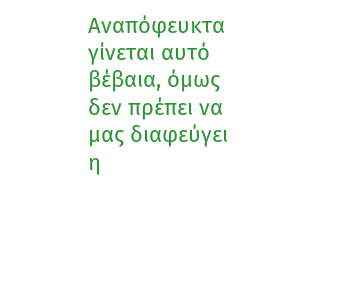Αναπόφευκτα γίνεται αυτό βέβαια, όμως δεν πρέπει να μας διαφεύγει η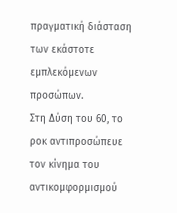πραγματική διάσταση των εκάστοτε εμπλεκόμενων προσώπων.
Στη Δύση του 60, το ροκ αντιπροσώπευε τον κίνημα του αντικομφορμισμού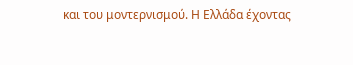και του μοντερνισμού. Η Ελλάδα έχοντας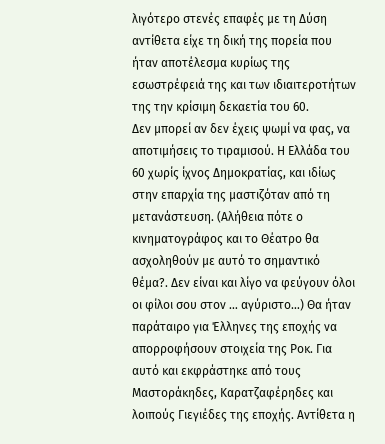λιγότερο στενές επαφές με τη Δύση αντίθετα είχε τη δική της πορεία που ήταν αποτέλεσμα κυρίως της εσωστρέφειά της και των ιδιαιτεροτήτων της την κρίσιμη δεκαετία του 60.
Δεν μπορεί αν δεν έχεις ψωμί να φας, να αποτιμήσεις το τιραμισού. Η Ελλάδα του 60 χωρίς ίχνος Δημοκρατίας, και ιδίως στην επαρχία της μαστιζόταν από τη μετανάστευση. (Αλήθεια πότε ο κινηματογράφος και το Θέατρο θα ασχοληθούν με αυτό το σημαντικό θέμα?. Δεν είναι και λίγο να φεύγουν όλοι οι φίλοι σου στον … αγύριστο…) Θα ήταν παράταιρο για Έλληνες της εποχής να απορροφήσουν στοιχεία της Ροκ. Για αυτό και εκφράστηκε από τους Μαστοράκηδες, Καρατζαφέρηδες και λοιπούς Γιεγιέδες της εποχής. Αντίθετα η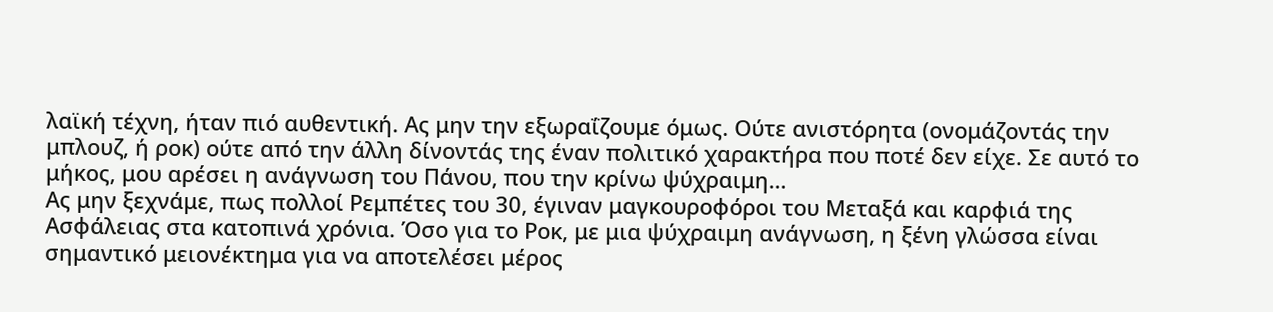λαϊκή τέχνη, ήταν πιό αυθεντική. Ας μην την εξωραΐζουμε όμως. Ούτε ανιστόρητα (ονομάζοντάς την μπλουζ, ή ροκ) ούτε από την άλλη δίνοντάς της έναν πολιτικό χαρακτήρα που ποτέ δεν είχε. Σε αυτό το μήκος, μου αρέσει η ανάγνωση του Πάνου, που την κρίνω ψύχραιμη…
Ας μην ξεχνάμε, πως πολλοί Ρεμπέτες του 30, έγιναν μαγκουροφόροι του Μεταξά και καρφιά της Ασφάλειας στα κατοπινά χρόνια. Όσο για το Ροκ, με μια ψύχραιμη ανάγνωση, η ξένη γλώσσα είναι σημαντικό μειονέκτημα για να αποτελέσει μέρος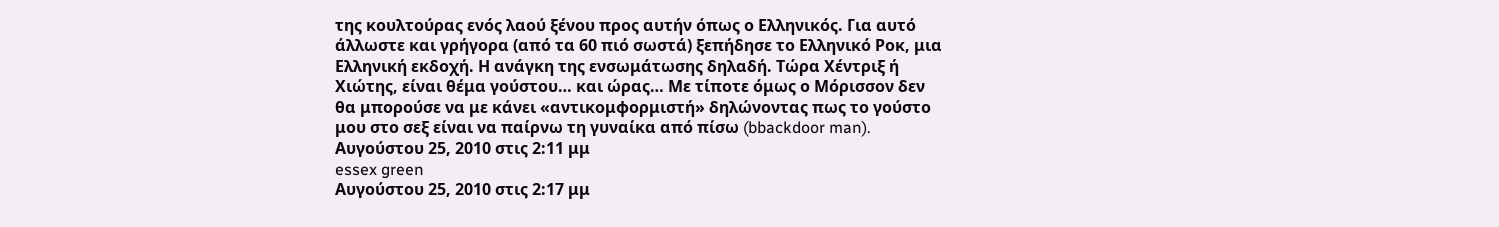της κουλτούρας ενός λαού ξένου προς αυτήν όπως ο Ελληνικός. Για αυτό άλλωστε και γρήγορα (από τα 60 πιό σωστά) ξεπήδησε το Ελληνικό Ροκ, μια Ελληνική εκδοχή. Η ανάγκη της ενσωμάτωσης δηλαδή. Τώρα Χέντριξ ή Χιώτης, είναι θέμα γούστου… και ώρας… Με τίποτε όμως ο Μόρισσον δεν θα μπορούσε να με κάνει «αντικομφορμιστή» δηλώνοντας πως το γούστο μου στο σεξ είναι να παίρνω τη γυναίκα από πίσω (bbackdoor man).
Αυγούστου 25, 2010 στις 2:11 μμ
essex green
Αυγούστου 25, 2010 στις 2:17 μμ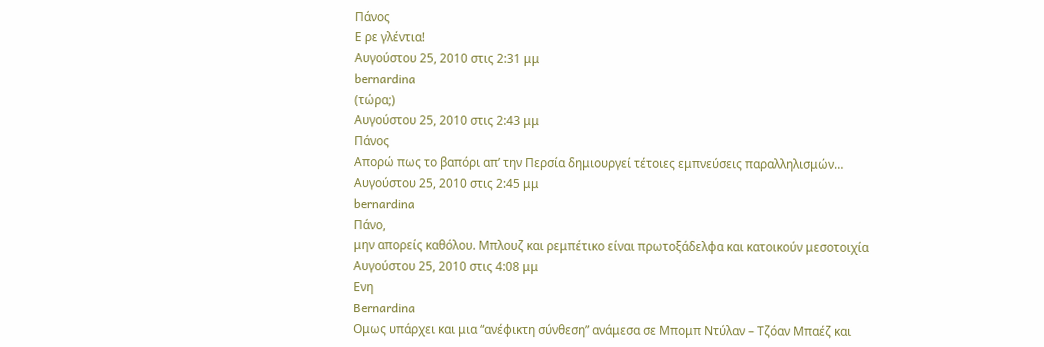Πάνος
Ε ρε γλέντια!
Αυγούστου 25, 2010 στις 2:31 μμ
bernardina
(τώρα;)
Αυγούστου 25, 2010 στις 2:43 μμ
Πάνος
Απορώ πως το βαπόρι απ’ την Περσία δημιουργεί τέτοιες εμπνεύσεις παραλληλισμών…
Αυγούστου 25, 2010 στις 2:45 μμ
bernardina
Πάνο,
μην απορείς καθόλου. Μπλουζ και ρεμπέτικο είναι πρωτοξάδελφα και κατοικούν μεσοτοιχία
Αυγούστου 25, 2010 στις 4:08 μμ
Ενη
Bernardina
Ομως υπάρχει και μια “ανέφικτη σύνθεση” ανάμεσα σε Μπομπ Ντύλαν – Τζόαν Μπαέζ και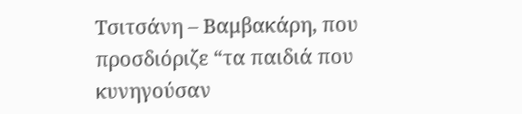Τσιτσάνη – Βαμβακάρη, που προσδιόριζε “τα παιδιά που κυνηγούσαν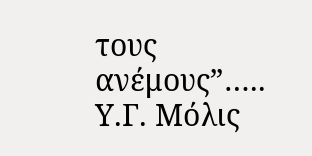τους ανέμους”…..
Υ.Γ. Μόλις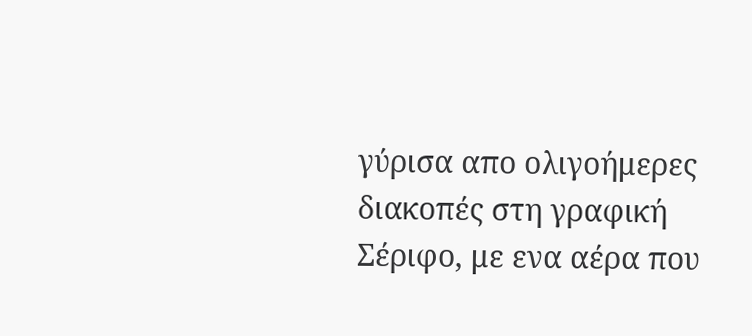γύρισα απο ολιγοήμερες διακοπές στη γραφική Σέριφο, με ενα αέρα που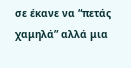σε έκανε να “πετάς χαμηλά” αλλά μια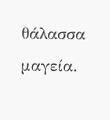θάλασσα μαγεία.